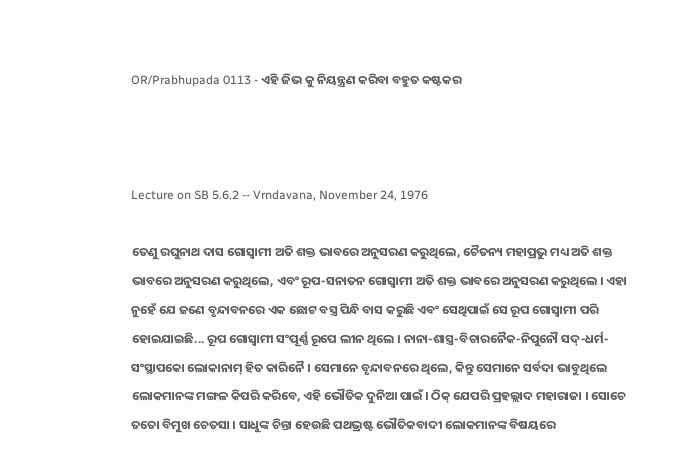OR/Prabhupada 0113 - ଏହି ଜିଭ କୁ ନିୟନ୍ତ୍ରଣ କରିବା ବହୁତ କଷ୍ଟକର



Lecture on SB 5.6.2 -- Vrndavana, November 24, 1976

ତେଣୁ ରଘୁନାଥ ଦାସ ଗୋସ୍ଵାମୀ ଅତି ଶକ୍ତ ଭାବରେ ଅନୁସରଣ କରୁଥିଲେ, ଚୈତନ୍ୟ ମହାପ୍ରଭୁ ମଧ୍ୟ ଅତି ଶକ୍ତ ଭାବରେ ଅନୁସରଣ କରୁଥିଲେ, ଏବଂ ରୂପ-ସନାତନ ଗୋସ୍ଵାମୀ ଅତି ଶକ୍ତ ଭାବରେ ଅନୁସରଣ କରୁଥିଲେ । ଏହା ନୁହେଁ ଯେ ଜଣେ ବୃନ୍ଦାବନରେ ଏକ ଛୋଟ ବସ୍ତ୍ର ପିନ୍ଧି ବାସ କରୁଛି ଏବଂ ସେଥିପାଇଁ ସେ ରୂପ ଗୋସ୍ଵାମୀ ପରି ହୋଇଯାଇଛି... ରୂପ ଗୋସ୍ଵାମୀ ସଂପୂର୍ଣ୍ଣ ରୂପେ ଲୀନ ଥିଲେ । ନାନା-ଶାସ୍ତ୍ର-ବିଚାରନୈକ-ନିପୁନୌ ସଦ୍-ଧର୍ମ-ସଂସ୍ଥାପକୋ ଲୋକାନାମ୍ ହିତ କାରିନୈ । ସେମାନେ ବୃନ୍ଦାବନରେ ଥିଲେ, କିନ୍ତୁ ସେମାନେ ସର୍ବଦା ଭାବୁଥିଲେ ଲୋକମାନଙ୍କ ମଙ୍ଗଳ କିପରି କରିବେ, ଏହି ଭୌତିକ ଦୁନିଆ ପାଇଁ । ଠିକ୍ ଯେପରି ପ୍ରହଲ୍ଲାଦ ମହାରାଜା । ସୋଚେ ତତୋ ବିମୁଖ ଚେତସା । ସାଧୁଙ୍କ ଚିନ୍ତା ହେଉଛି ପଥଭ୍ରଷ୍ଟ ଭୌତିକବାଦୀ ଲୋକମାନଙ୍କ ବିଷୟରେ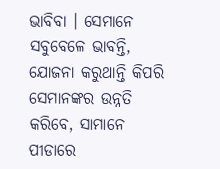ଭାବିବା । ସେମାନେ ସବୁବେଳେ ଭାବନ୍ତି, ଯୋଜନା କରୁଥାନ୍ତି କିପରି ସେମାନଙ୍କର ଉନ୍ନତି କରିବେ, ସାମାନେ ପୀଡାରେ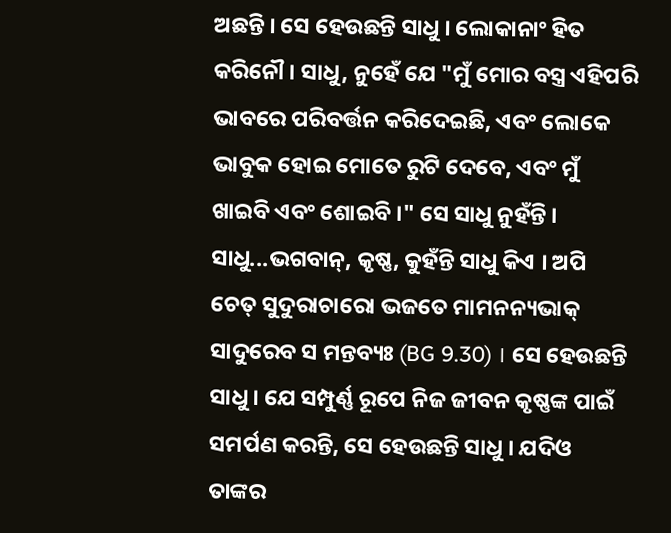ଅଛନ୍ତି । ସେ ହେଉଛନ୍ତି ସାଧୁ । ଲୋକାନାଂ ହିତ କରିନୌ । ସାଧୁ, ନୁହେଁ ଯେ "ମୁଁ ମୋର ବସ୍ତ୍ର ଏହିପରି ଭାବରେ ପରିବର୍ତ୍ତନ କରିଦେଇଛି, ଏବଂ ଲୋକେ ଭାବୁକ ହୋଇ ମୋତେ ରୁଟି ଦେବେ, ଏବଂ ମୁଁ ଖାଇବି ଏବଂ ଶୋଇବି ।" ସେ ସାଧୁ ନୁହଁନ୍ତି । ସାଧୁ...ଭଗବାନ୍, କୃଷ୍ଣ, କୁହଁନ୍ତି ସାଧୁ କିଏ । ଅପି ଚେତ୍ ସୁଦୁରାଚାରୋ ଭଜତେ ମାମନନ୍ୟଭାକ୍ ସାଦୁରେବ ସ ମନ୍ତବ୍ୟଃ (BG 9.30) । ସେ ହେଉଛନ୍ତି ସାଧୁ । ଯେ ସମ୍ପୁର୍ଣ୍ଣ ରୂପେ ନିଜ ଜୀବନ କୃଷ୍ଣଙ୍କ ପାଇଁ ସମର୍ପଣ କରନ୍ତି, ସେ ହେଉଛନ୍ତି ସାଧୁ । ଯଦିଓ ତାଙ୍କର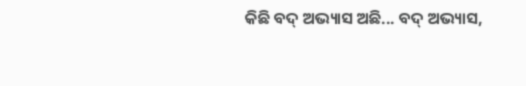କିଛି ବଦ୍ ଅଭ୍ୟାସ ଅଛି... ବଦ୍ ଅଭ୍ୟାସ,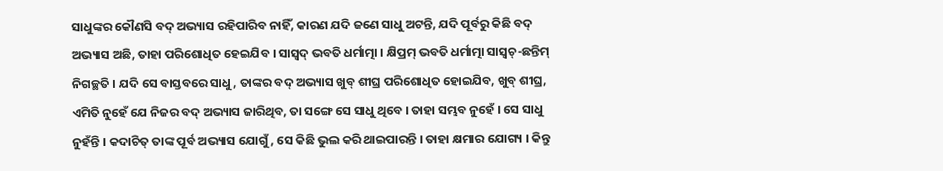ସାଧୁଙ୍କର କୌଣସି ବଦ୍ ଅଭ୍ୟାସ ରହିପାରିବ ନାହିଁ, କାରଣ ଯଦି ଜଣେ ସାଧୁ ଅଟନ୍ତି, ଯଦି ପୂର୍ବରୁ କିଛି ବଦ୍ ଅଭ୍ୟାସ ଅଛି, ତାହା ପରିଶୋଧିତ ହେଇଯିବ । ସାସ୍ଵଦ୍ ଭବତି ଧର୍ମାତ୍ମା । କ୍ଷିପ୍ରମ୍ ଭବତି ଧର୍ମାତ୍ମା ସାସ୍ଵଚ୍-ଛନ୍ତିମ୍ ନିଗଚ୍ଛତି । ଯଦି ସେ ବାସ୍ତବରେ ସାଧୁ, ତାଙ୍କର ବଦ୍ ଅଭ୍ୟାସ ଖୁବ୍ ଶୀଘ୍ର ପରିଶୋଧିତ ହୋଇଯିବ, ଖୁବ୍ ଶୀଘ୍ର, ଏମିତି ନୁହେଁ ଯେ ନିଜର ବଦ୍ ଅଭ୍ୟାସ ଜାରିଥିବ, ତା ସଙ୍ଗେ ସେ ସାଧୁ ଥିବେ । ତାହା ସମ୍ଭବ ନୁହେଁ । ସେ ସାଧୁ ନୁହଁନ୍ତି । କଦାଚିତ୍ ତାଙ୍କ ପୂର୍ବ ଅଭ୍ୟାସ ଯୋଗୁଁ, ସେ କିଛି ଭୁଲ କରି ଥାଇପାରନ୍ତି । ତାହା କ୍ଷମାର ଯୋଗ୍ୟ । କିନ୍ତୁ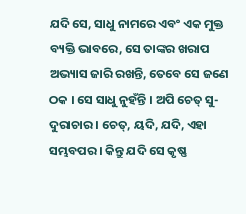ଯଦି ସେ, ସାଧୁ ନାମରେ ଏବଂ ଏକ ମୁକ୍ତ ବ୍ୟକ୍ତି ଭାବରେ, ସେ ତାଙ୍କର ଖରାପ ଅଭ୍ୟାସ ଜାରି ରଖନ୍ତି, ତେବେ ସେ ଜଣେ ଠକ । ସେ ସାଧୁ ନୁହଁନ୍ତି । ଅପି ଚେତ୍ ସୁ-ଦୁରାଚାର । ଚେତ୍, ୟଦି, ଯଦି, ଏହା ସମ୍ଭବପର । କିନ୍ତୁ ଯଦି ସେ କୃଷ୍ଣ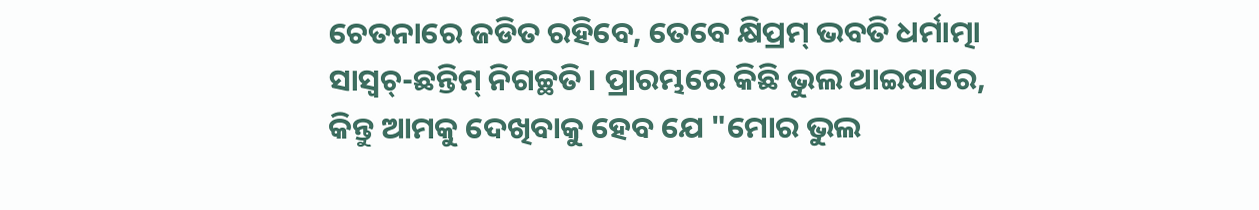ଚେତନାରେ ଜଡିତ ରହିବେ, ତେବେ କ୍ଷିପ୍ରମ୍ ଭବତି ଧର୍ମାତ୍ମା ସାସ୍ଵଚ୍-ଛନ୍ତିମ୍ ନିଗଚ୍ଛତି । ପ୍ରାରମ୍ଭରେ କିଛି ଭୁଲ ଥାଇପାରେ, କିନ୍ତୁ ଆମକୁ ଦେଖିବାକୁ ହେବ ଯେ "ମୋର ଭୁଲ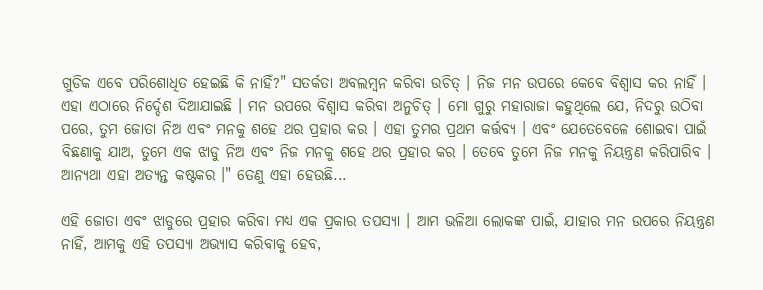ଗୁଡିକ ଏବେ ପରିଶୋଧିତ ହେଇଛି କି ନାହିଁ?" ସତର୍କତା ଅବଲମ୍ଵନ କରିବା ଉଚିତ୍ । ନିଜ ମନ ଉପରେ କେବେ ବିଶ୍ଵାସ କର ନାହିଁ । ଏହା ଏଠାରେ ନିର୍ଦ୍ଦେଶ ଦିଆଯାଇଛି । ମନ ଉପରେ ବିଶ୍ଵାସ କରିବା ଅନୁଚିତ୍ । ମୋ ଗୁରୁ ମହାରାଜା କହୁଥିଲେ ଯେ, ନିଦରୁ ଉଠିବା ପରେ, ତୁମ ଜୋତା ନିଅ ଏବଂ ମନକୁ ଶହେ ଥର ପ୍ରହାର କର । ଏହା ତୁମର ପ୍ରଥମ କର୍ତ୍ତବ୍ୟ । ଏବଂ ଯେତେବେଳେ ଶୋଇବା ପାଇଁ ବିଛଣାକୁ ଯାଅ, ତୁମେ ଏକ ଝାଡୁ ନିଅ ଏବଂ ନିଜ ମନକୁ ଶହେ ଥର ପ୍ରହାର କର । ତେବେ ତୁମେ ନିଜ ମନକୁ ନିୟନ୍ତ୍ରଣ କରିପାରିବ । ଆନ୍ୟଥା ଏହା ଅତ୍ୟନ୍ତ କଷ୍ଟକର ।" ତେଣୁ ଏହା ହେଉଛି...

ଏହି ଜୋତା ଏବଂ ଝାଡୁରେ ପ୍ରହାର କରିବା ମଧ୍ୟ ଏକ ପ୍ରକାର ତପସ୍ୟା । ଆମ ଭଳିଆ ଲୋକଙ୍କ ପାଇଁ, ଯାହାର ମନ ଉପରେ ନିୟନ୍ତ୍ରଣ ନାହିଁ, ଆମକୁ ଏହି ତପସ୍ୟା ଅଭ୍ୟାସ କରିବାକୁ ହେବ,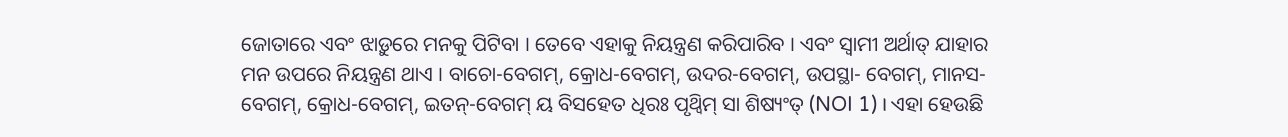ଜୋତାରେ ଏବଂ ଝାଡ଼ୁରେ ମନକୁ ପିଟିବା । ତେବେ ଏହାକୁ ନିୟନ୍ତ୍ରଣ କରିପାରିବ । ଏବଂ ସ୍ଵାମୀ ଅର୍ଥାତ୍ ଯାହାର ମନ ଉପରେ ନିୟନ୍ତ୍ରଣ ଥାଏ । ବାଚୋ-ବେଗମ୍, କ୍ରୋଧ-ବେଗମ୍, ଉଦର-ବେଗମ୍, ଉପସ୍ଥା- ବେଗମ୍, ମାନସ-ବେଗମ୍, କ୍ରୋଧ-ବେଗମ୍, ଇତନ୍-ବେଗମ୍ ୟ ବିସହେତ ଧିରଃ ପୃଥ୍ଵିମ୍ ସା ଶିଷ୍ୟଂତ୍ (NOI 1) । ଏହା ହେଉଛି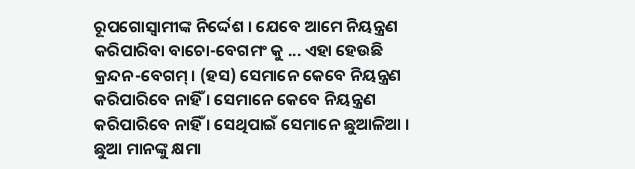ରୂପଗୋସ୍ଵାମୀଙ୍କ ନିର୍ଦ୍ଦେଶ । ଯେବେ ଆମେ ନିୟନ୍ତ୍ରଣ କରିପାରିବା ବାଚୋ-ବେଗମଂ କୁ ... ଏହା ହେଉଛି କ୍ରନ୍ଦନ-ବେଗମ୍ । (ହସ) ସେମାନେ କେବେ ନିୟନ୍ତ୍ରଣ କରିପାରିବେ ନାହିଁ । ସେମାନେ କେବେ ନିୟନ୍ତ୍ରଣ କରିପାରିବେ ନାହିଁ । ସେଥିପାଇଁ ସେମାନେ ଛୁଆଳିଆ । ଛୁଆ ମାନଙ୍କୁ କ୍ଷମା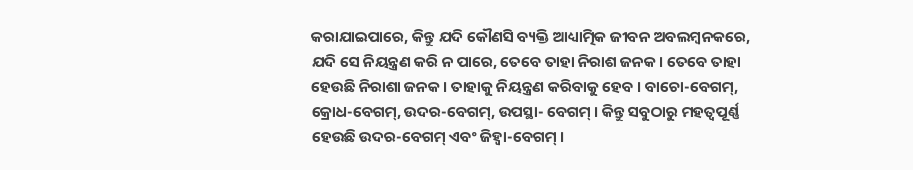କରାଯାଇପାରେ, କିନ୍ତୁ ଯଦି କୌଣସି ବ୍ୟକ୍ତି ଆଧ୍ୟାତ୍ମିକ ଜୀବନ ଅବଲମ୍ବନକରେ, ଯଦି ସେ ନିୟନ୍ତ୍ରଣ କରି ନ ପାରେ, ତେବେ ତାହା ନିରାଶ ଜନକ । ତେବେ ତାହା ହେଉଛି ନିରାଶା ଜନକ । ତାହାକୁ ନିୟନ୍ତ୍ରଣ କରିବାକୁ ହେବ । ବାଚୋ-ବେଗମ୍, କ୍ରୋଧ-ବେଗମ୍, ଉଦର-ବେଗମ୍, ଉପସ୍ଥା- ବେଗମ୍ । କିନ୍ତୁ ସବୁଠାରୁ ମହତ୍ଵପୂର୍ଣ୍ଣ ହେଉଛି ଉଦର-ବେଗମ୍ ଏବଂ ଜିହ୍ଵା-ବେଗମ୍ ।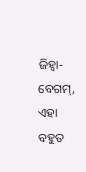ଜିହ୍ଵା-ବେଗମ୍, ଏହା ବହୁତ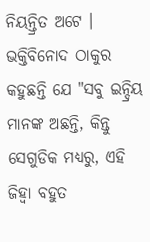ନିୟନ୍ତ୍ରିତ ଅଟେ । ଭକ୍ତିବିନୋଦ ଠାକୁର କହୁଛନ୍ତି ଯେ "ସବୁ ଇନ୍ଦ୍ରିୟ ମାନଙ୍କ ଅଛନ୍ତି, କିନ୍ତୁ ସେଗୁଡିକ ମଧ୍ୟରୁ, ଏହି ଜିହ୍ଵା ବହୁତ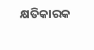କ୍ଷତିକାରକ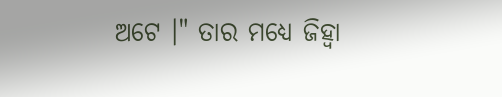ଅଟେ ।" ତାର ମଧ୍ୟେ ଜିହ୍ଵା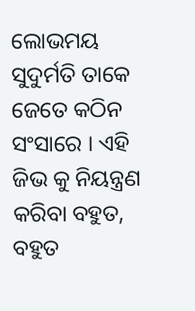ଲୋଭମୟ ସୁଦୁର୍ମତି ତାକେ ଜେତେ କଠିନ ସଂସାରେ । ଏହି ଜିଭ କୁ ନିୟନ୍ତ୍ରଣ କରିବା ବହୁତ, ବହୁତ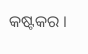କଷ୍ଟକର ।